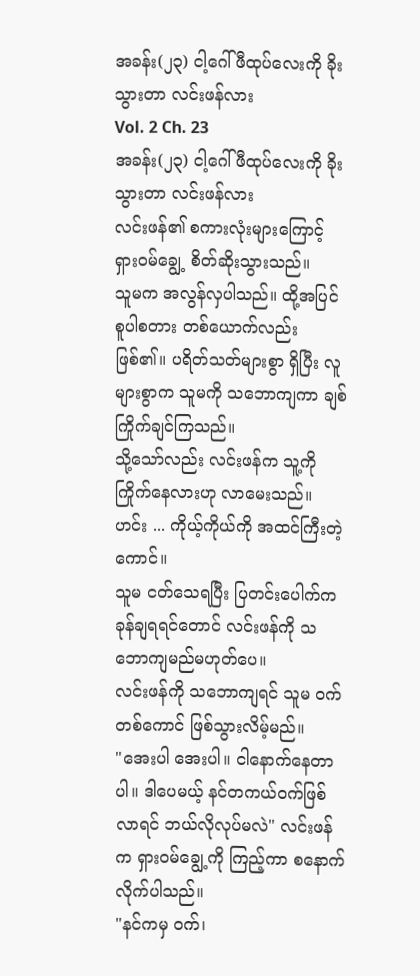အခန်း(၂၃) ငါ့ဂေါ်ဖီထုပ်လေးကို ခိုးသွားတာ လင်းဖန်လား
Vol. 2 Ch. 23
အခန်း(၂၃) ငါ့ဂေါ်ဖီထုပ်လေးကို ခိုးသွားတာ လင်းဖန်လား
လင်းဖန်၏ စကားလုံးများကြောင့် ရှားဝမ်ချွေ့ စိတ်ဆိုးသွားသည်။
သူမက အလွန်လှပါသည်။ ထို့အပြင် စူပါစတား တစ်ယောက်လည်းဖြစ်၏။ ပရိတ်သတ်များစွာ ရှိပြီး လူများစွာက သူမကို သဘောကျကာ ချစ်ကြိုက်ချင်ကြသည်။
သို့သော်လည်း လင်းဖန်က သူ့ကို ကြိုက်နေလားဟု လာမေးသည်။
ဟင်း ... ကိုယ့်ကိုယ်ကို အထင်ကြီးတဲ့ကောင်။
သူမ ငတ်သေရပြီး ပြတင်းပေါက်က ခုန်ချရရင်တောင် လင်းဖန်ကို သဘောကျမည်မဟုတ်ပေ။
လင်းဖန်ကို သဘောကျရင် သူမ ဝက်တစ်ကောင် ဖြစ်သွားလိမ့်မည်။
"အေးပါ အေးပါ။ ငါနောက်နေတာပါ။ ဒါပေမယ့် နင်တကယ်ဝက်ဖြစ်လာရင် ဘယ်လိုလုပ်မလဲ" လင်းဖန်က ရှားဝမ်ချွေ့ကို ကြည့်ကာ စနောက်လိုက်ပါသည်။
"နင်ကမှ ဝက်၊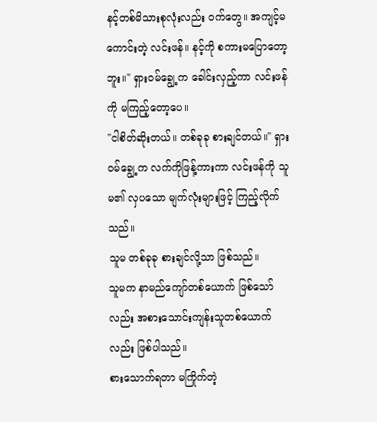နင့်တစ်မိသားစုလုံးလည်း ဝက်တွေ။ အကျင့်မကောင်းတဲ့ လင်းဖန်။ နင့်ကို စကားမပြောတော့ဘူး။" ရှားဝမ်ချွေ့က ခေါင်းလှည့်ကာ လင်းဖန်ကို မကြည့်တော့ပေ။
"ငါစိတ်ဆိုးတယ်။ တစ်ခုခု စားချင်တယ်။" ရှားဝမ်ချွေ့က လက်ကိုဖြန့်ကားကာ လင်းဖန်ကို သူမ၏ လှပသော မျက်လုံးများဖြင့် ကြည့်လိုက်သည်။
သူမ တစ်ခုခု စားချင်လို့သာ ဖြစ်သည်။
သူမက နာမည်ကျော်တစ်ယောက် ဖြစ်သော်လည်း အစားသောင်းကျန်းသူတစ်ယောက်လည်း ဖြစ်ပါသည်။
စားသောက်ရတာ မကြိုက်တဲ့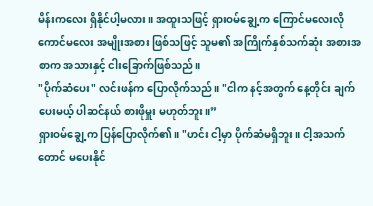မိန်းကလေး ရှိနိုင်ပါ့မလား။ အထူးသဖြင့် ရှားဝမ်ချွေ့က ကြောင်မလေးလို ကောင်မလေး အမျိုးအစား ဖြစ်သဖြင့် သူမ၏ အကြိုက်နှစ်သက်ဆုံး အစားအစာက အသားနှင့် ငါးခြောက်ဖြစ်သည်။
"ပိုက်ဆံပေး" လင်းဖန်က ပြောလိုက်သည်။ "ငါက နင့်အတွက် နေ့တိုင်း ချက်ပေးမယ့် ပါဆင်နယ် စားဖိုမှူး မဟုတ်ဘူး။”
ရှားဝမ်ချွေ့က ပြန်ပြောလိုက်၏။ "ဟင်း ငါ့မှာ ပိုက်ဆံမရှိဘူး။ ငါ့အသက်တောင် မပေးနိုင်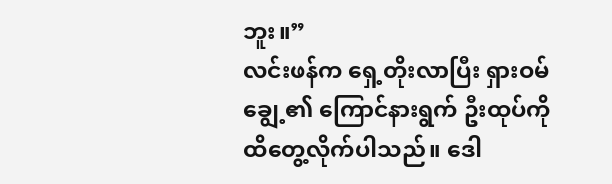ဘူး။”
လင်းဖန်က ရှေ့တိုးလာပြီး ရှားဝမ်ချွေ့၏ ကြောင်နားရွက် ဦးထုပ်ကို ထိတွေ့လိုက်ပါသည်။ ဒေါ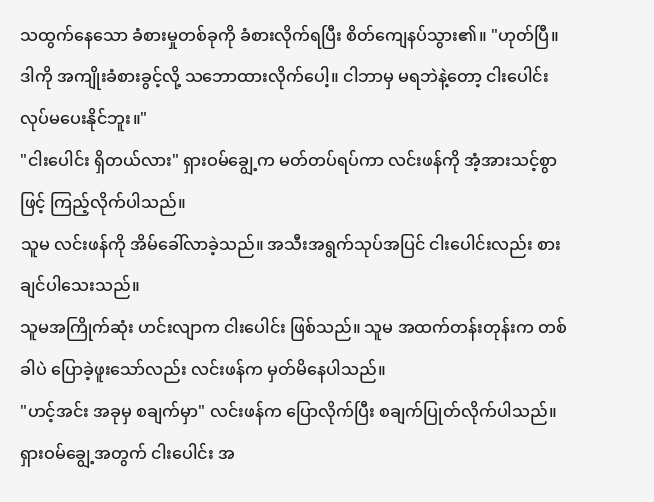သထွက်နေသော ခံစားမှုတစ်ခုကို ခံစားလိုက်ရပြီး စိတ်ကျေနပ်သွား၏။ "ဟုတ်ပြီ။ ဒါကို အကျိုးခံစားခွင့်လို့ သဘောထားလိုက်ပေါ့။ ငါဘာမှ မရဘဲနဲ့တော့ ငါးပေါင်း လုပ်မပေးနိုင်ဘူး။"
"ငါးပေါင်း ရှိတယ်လား" ရှားဝမ်ချွေ့က မတ်တပ်ရပ်ကာ လင်းဖန်ကို အံ့အားသင့်စွာဖြင့် ကြည့်လိုက်ပါသည်။
သူမ လင်းဖန်ကို အိမ်ခေါ်လာခဲ့သည်။ အသီးအရွက်သုပ်အပြင် ငါးပေါင်းလည်း စားချင်ပါသေးသည်။
သူမအကြိုက်ဆုံး ဟင်းလျာက ငါးပေါင်း ဖြစ်သည်။ သူမ အထက်တန်းတုန်းက တစ်ခါပဲ ပြောခဲ့ဖူးသော်လည်း လင်းဖန်က မှတ်မိနေပါသည်။
"ဟင့်အင်း အခုမှ စချက်မှာ" လင်းဖန်က ပြောလိုက်ပြီး စချက်ပြုတ်လိုက်ပါသည်။
ရှားဝမ်ချွေ့အတွက် ငါးပေါင်း အ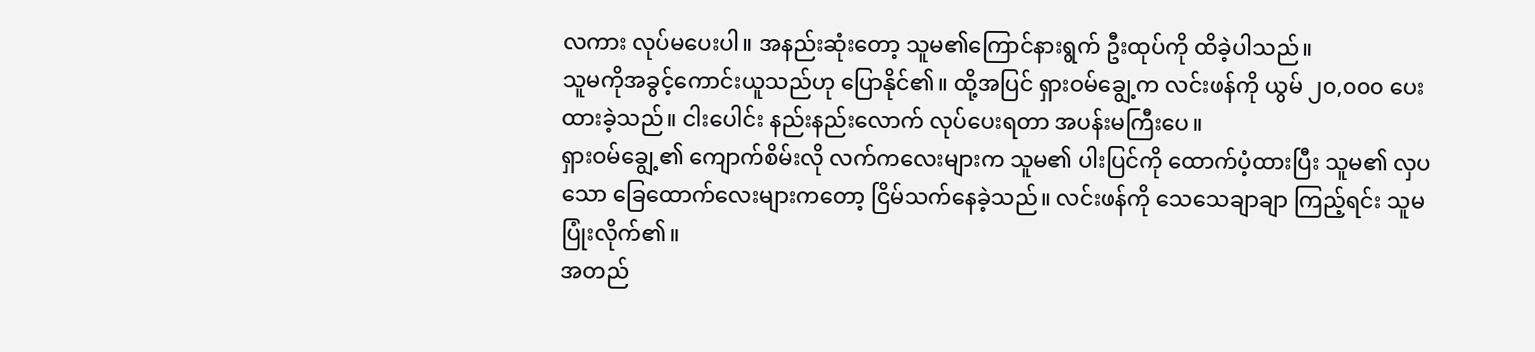လကား လုပ်မပေးပါ။ အနည်းဆုံးတော့ သူမ၏ကြောင်နားရွက် ဦးထုပ်ကို ထိခဲ့ပါသည်။
သူမကိုအခွင့်ကောင်းယူသည်ဟု ပြောနိုင်၏။ ထို့အပြင် ရှားဝမ်ချွေ့က လင်းဖန်ကို ယွမ် ၂၀,၀၀၀ ပေးထားခဲ့သည်။ ငါးပေါင်း နည်းနည်းလောက် လုပ်ပေးရတာ အပန်းမကြီးပေ။
ရှားဝမ်ချွေ့၏ ကျောက်စိမ်းလို လက်ကလေးများက သူမ၏ ပါးပြင်ကို ထောက်ပံ့ထားပြီး သူမ၏ လှပသော ခြေထောက်လေးများကတော့ ငြိမ်သက်နေခဲ့သည်။ လင်းဖန်ကို သေသေချာချာ ကြည့်ရင်း သူမ ပြုံးလိုက်၏။
အတည်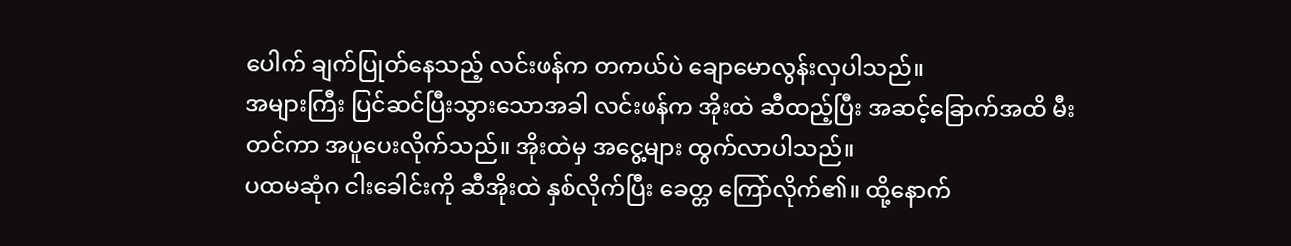ပေါက် ချက်ပြုတ်နေသည့် လင်းဖန်က တကယ်ပဲ ချောမောလွန်းလှပါသည်။
အများကြီး ပြင်ဆင်ပြီးသွားသောအခါ လင်းဖန်က အိုးထဲ ဆီထည့်ပြီး အဆင့်ခြောက်အထိ မီးတင်ကာ အပူပေးလိုက်သည်။ အိုးထဲမှ အငွေ့များ ထွက်လာပါသည်။
ပထမဆုံဂ ငါးခေါင်းကို ဆီအိုးထဲ နှစ်လိုက်ပြီး ခေတ္တ ကြော်လိုက်၏။ ထို့နောက်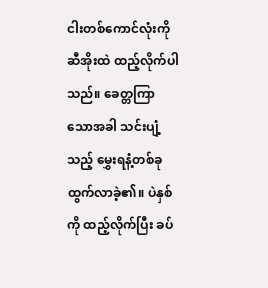ငါးတစ်ကောင်လုံးကို ဆီအိုးထဲ ထည့်လိုက်ပါသည်။ ခေတ္တကြာသောအခါ သင်းပျံ့သည့် မွှေးရနံ့တစ်ခု ထွက်လာခဲ့၏။ ပဲနှစ်ကို ထည့်လိုက်ပြီး ခပ်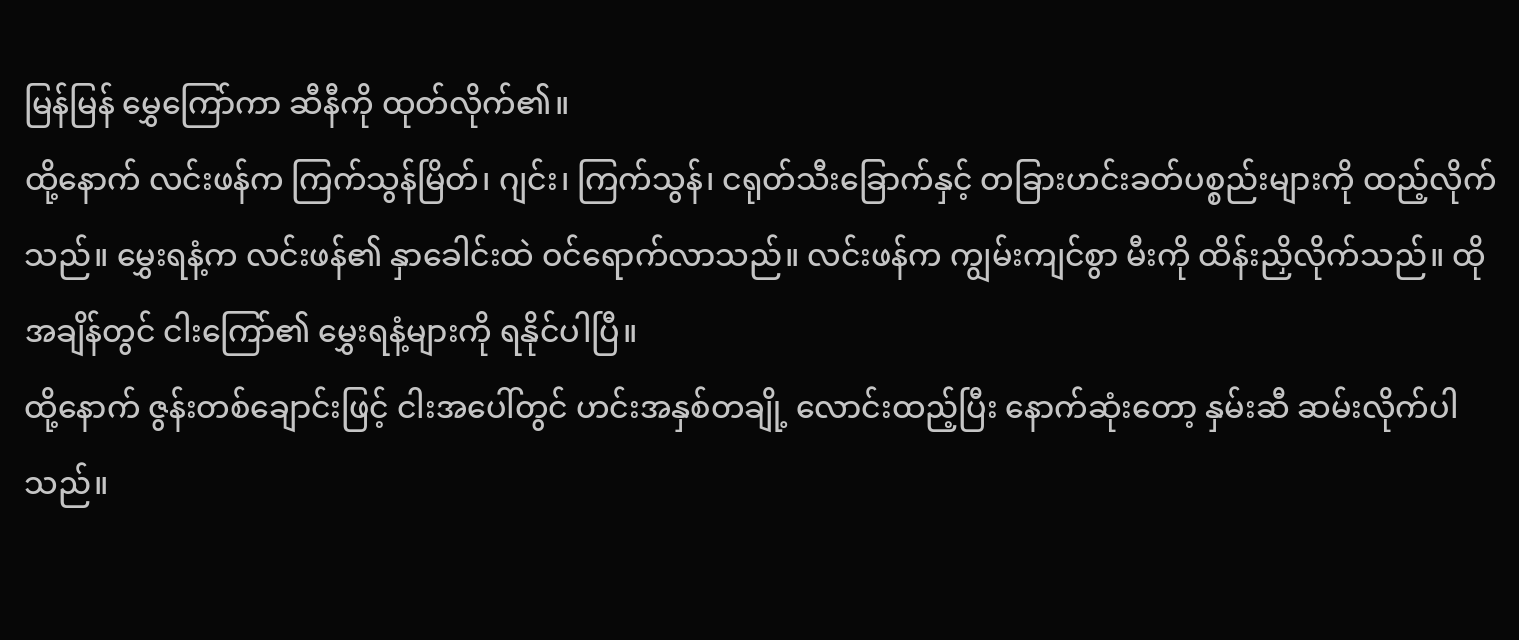မြန်မြန် မွှေကြော်ကာ ဆီနီကို ထုတ်လိုက်၏။
ထို့နောက် လင်းဖန်က ကြက်သွန်မြိတ်၊ ဂျင်း၊ ကြက်သွန်၊ ငရုတ်သီးခြောက်နှင့် တခြားဟင်းခတ်ပစ္စည်းများကို ထည့်လိုက်သည်။ မွှေးရနံ့က လင်းဖန်၏ နှာခေါင်းထဲ ဝင်ရောက်လာသည်။ လင်းဖန်က ကျွမ်းကျင်စွာ မီးကို ထိန်းညှိလိုက်သည်။ ထိုအချိန်တွင် ငါးကြော်၏ မွှေးရနံ့များကို ရနိုင်ပါပြီ။
ထို့နောက် ဇွန်းတစ်ချောင်းဖြင့် ငါးအပေါ်တွင် ဟင်းအနှစ်တချို့ လောင်းထည့်ပြီး နောက်ဆုံးတော့ နှမ်းဆီ ဆမ်းလိုက်ပါသည်။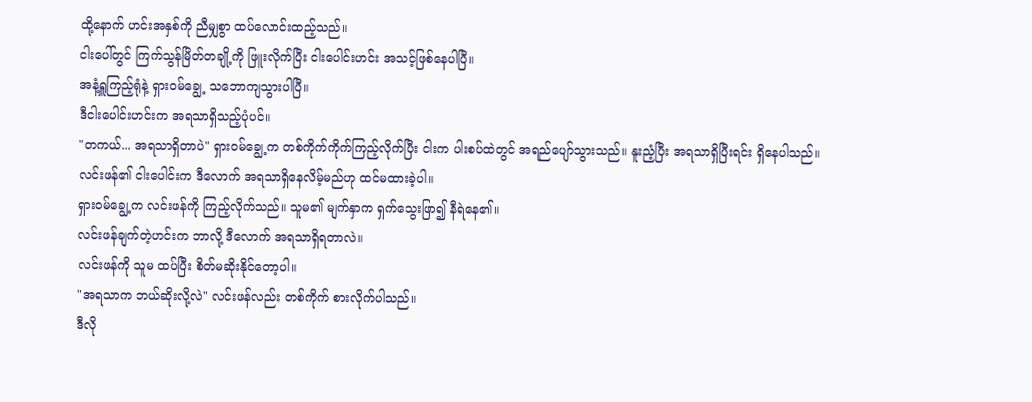ထို့နောက် ဟင်းအနှစ်ကို ညီမျှစွာ ထပ်လောင်းထည့်သည်။
ငါးပေါ်တွင် ကြက်သွန်မြိတ်တချို့ကို ဖြူးလိုက်ပြီး ငါးပေါင်းဟင်း အသင့်ဖြစ်နေပါပြီ။
အနံ့ရှူကြည့်ရုံနဲ့ ရှားဝမ်ချွေ့ သဘောကျသွားပါပြီ။
ဒီငါးပေါင်းဟင်းက အရသာရှိသည့်ပုံပင်။
"တကယ်... အရသာရှိတာပဲ" ရှားဝမ်ချွေ့က တစ်ကိုက်ကိုက်ကြည့်လိုက်ပြီး ငါးက ပါးစပ်ထဲတွင် အရည်ပျော်သွားသည်။ နူးညံ့ပြီး အရသာရှိပြီးရင်း ရှိနေပါသည်။
လင်းဖန်၏ ငါးပေါင်းက ဒီလောက် အရသာရှိနေလိမ့်မည်ဟု ထင်မထားခဲ့ပါ။
ရှားဝမ်ချွေ့က လင်းဖန်ကို ကြည့်လိုက်သည်။ သူမ၏ မျက်နှာက ရှက်သွေးဖြာ၍ နီရဲနေ၏။
လင်းဖန်ချက်တဲ့ဟင်းက ဘာလို့ ဒီလောက် အရသာရှိရတာလဲ။
လင်းဖန်ကို သူမ ထပ်ပြီး စိတ်မဆိုးနိုင်တော့ပါ။
"အရသာက ဘယ်ဆိုးလို့လဲ" လင်းဖန်လည်း တစ်ကိုက် စားလိုက်ပါသည်။
ဒီလို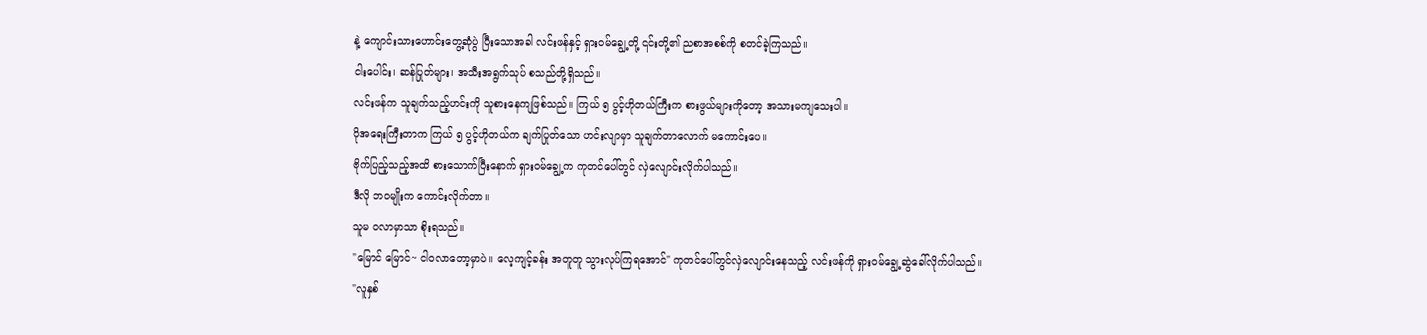နဲ့ ကျောင်းသားဟောင်းတွေ့ဆုံပွဲ ပြီးသောအခါ လင်းဖန်နှင့် ရှားဝမ်ချွေ့တို့ ၎င်းတို့၏ ညစာအစစ်ကို စတင်ခဲ့ကြသည်။
ငါးပေါင်း၊ ဆန်ပြုတ်များ၊ အသီးအရွက်သုပ် စသည်တို့ရှိသည်။
လင်းဖန်က သူချက်သည့်ဟင်းကို သူစားနေကျဖြစ်သည်။ ကြယ် ၅ ပွင့်ဟိုတယ်ကြီးက စားဖွယ်များကိုတော့ အသားမကျသေးပါ။
ပိုအရေးကြီးတာက ကြယ် ၅ ပွင့်ဟိုတယ်က ချက်ပြုတ်သော ဟင်းလျာမှာ သူချက်တာလောက် မကောင်းပေ။
ဗိုက်ပြည့်သည့်အထိ စားသောက်ပြီးနောက် ရှားဝမ်ချွေ့က ကုတင်ပေါ်တွင် လှဲလျောင်းလိုက်ပါသည်။
ဒီလို ဘဝမျိုးက ကောင်းလိုက်တာ။
သူမ ဝလာမှာသာ စိုးရသည်။
"မြောင် မြောင်~ ငါဝလာတော့မှာပဲ။ လေ့ကျင့်ခန်း အတူတူ သွားလုပ်ကြရအောင်" ကုတင်ပေါ်တွင်လှဲလျောင်းနေသည့် လင်းဖန်ကို ရှားဝမ်ချွေ့ဆွဲခေါ်လိုက်ပါသည်။
"လူနှစ်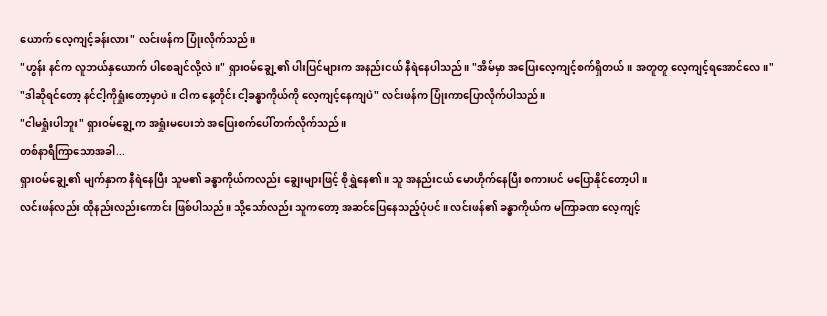ယောက် လေ့ကျင့်ခန်းလား" လင်းဖန်က ပြုံးလိုက်သည်။
"ဟွန်း နင်က လူဘယ်နှယောက် ပါစေချင်လို့လဲ။" ရှားဝမ်ချွေ့၏ ပါးပြင်များက အနည်းငယ် နီရဲနေပါသည်။ "အိမ်မှာ အပြေးလေ့ကျင့်စက်ရှိတယ်။ အတူတူ လေ့ကျင့်ရအောင်လေ။"
"ဒါဆိုရင်တော့ နင်ငါ့ကိုရှုံးတော့မှာပဲ။ ငါက နေ့တိုင်း ငါ့ခန္ဓာကိုယ်ကို လေ့ကျင့်နေကျပဲ" လင်းဖန်က ပြုံးကာပြောလိုက်ပါသည်။
"ငါမရှုံးပါဘူး" ရှားဝမ်ချွေ့က အရှုံးမပေးဘဲ အပြေးစက်ပေါ်တက်လိုက်သည်။
တစ်နာရီကြာသောအခါ...
ရှားဝမ်ချွေ့၏ မျက်နှာက နီရဲနေပြီး သူမ၏ ခန္ဓာကိုယ်ကလည်း ချွေးများဖြင့် စိုရွှဲနေ၏။ သူ အနည်းငယ် မောဟိုက်နေပြီး စကားပင် မပြောနိုင်တော့ပါ။
လင်းဖန်လည်း ထိုနည်းလည်းကောင်း ဖြစ်ပါသည်။ သို့သော်လည်း သူကတော့ အဆင်ပြေနေသည့်ပုံပင်။ လင်းဖန်၏ ခန္ဓာကိုယ်က မကြာခဏ လေ့ကျင့်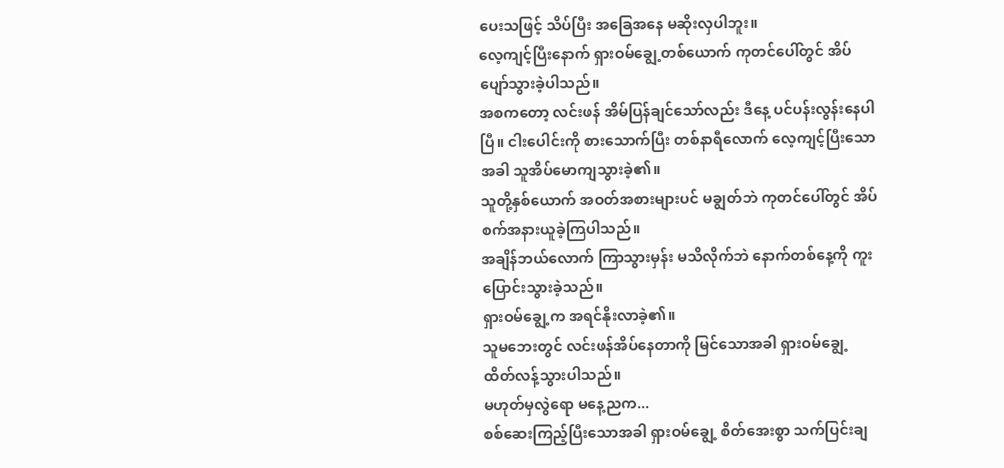ပေးသဖြင့် သိပ်ပြီး အခြေအနေ မဆိုးလှပါဘူး။
လေ့ကျင့်ပြီးနောက် ရှားဝမ်ချွေ့တစ်ယောက် ကုတင်ပေါ်တွင် အိပ်ပျော်သွားခဲ့ပါသည်။
အစကတော့ လင်းဖန် အိမ်ပြန်ချင်သော်လည်း ဒီနေ့ ပင်ပန်းလွန်းနေပါပြီ။ ငါးပေါင်းကို စားသောက်ပြီး တစ်နာရီလောက် လေ့ကျင့်ပြီးသောအခါ သူအိပ်မောကျသွားခဲ့၏။
သူတို့နှစ်ယောက် အဝတ်အစားများပင် မချွတ်ဘဲ ကုတင်ပေါ်တွင် အိပ်စက်အနားယူခဲ့ကြပါသည်။
အချိန်ဘယ်လောက် ကြာသွားမှန်း မသိလိုက်ဘဲ နောက်တစ်နေ့ကို ကူးပြောင်းသွားခဲ့သည်။
ရှားဝမ်ချွေ့က အရင်နိုးလာခဲ့၏။
သူမဘေးတွင် လင်းဖန်အိပ်နေတာကို မြင်သောအခါ ရှားဝမ်ချွေ့ ထိတ်လန့်သွားပါသည်။
မဟုတ်မှလွဲရော မနေ့ညက...
စစ်ဆေးကြည့်ပြီးသောအခါ ရှားဝမ်ချွေ့ စိတ်အေးစွာ သက်ပြင်းချ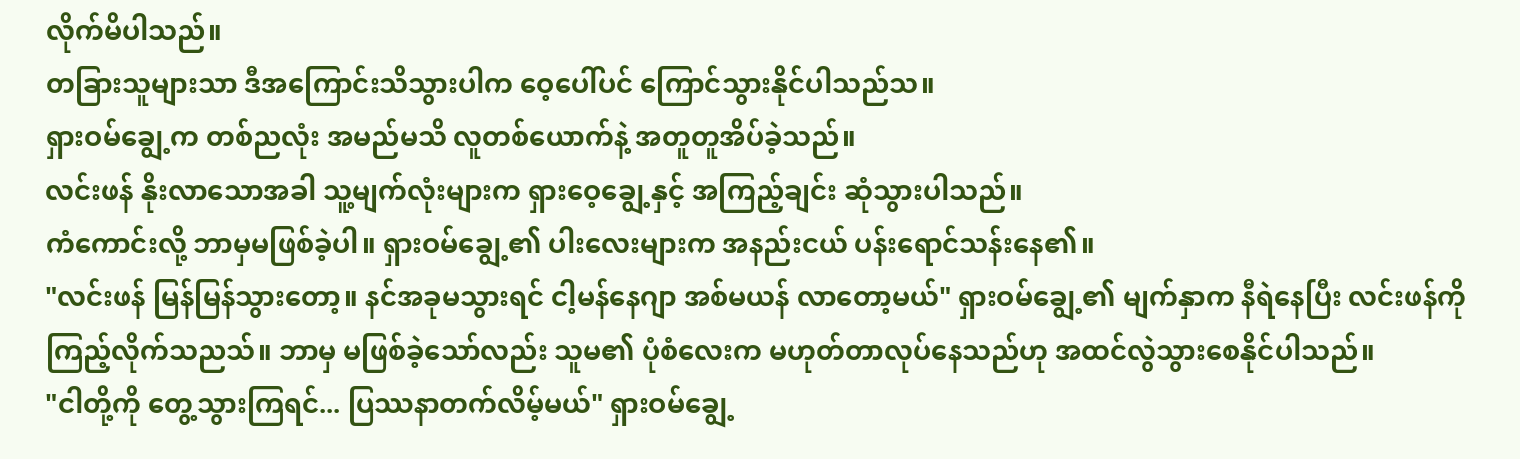လိုက်မိပါသည်။
တခြားသူများသာ ဒီအကြောင်းသိသွားပါက ဝေ့ပေါ်ပင် ကြောင်သွားနိုင်ပါသည်သ။
ရှားဝမ်ချွေ့က တစ်ညလုံး အမည်မသိ လူတစ်ယောက်နဲ့ အတူတူအိပ်ခဲ့သည်။
လင်းဖန် နိုးလာသောအခါ သူ့မျက်လုံးများက ရှားဝေ့ချွေ့နှင့် အကြည့်ချင်း ဆုံသွားပါသည်။
ကံကောင်းလို့ ဘာမှမဖြစ်ခဲ့ပါ။ ရှားဝမ်ချွေ့၏ ပါးလေးများက အနည်းငယ် ပန်းရောင်သန်းနေ၏။
"လင်းဖန် မြန်မြန်သွားတော့။ နင်အခုမသွားရင် ငါ့မန်နေဂျာ အစ်မယန် လာတော့မယ်" ရှားဝမ်ချွေ့၏ မျက်နှာက နီရဲနေပြီး လင်းဖန်ကို ကြည့်လိုက်သညသ်။ ဘာမှ မဖြစ်ခဲ့သော်လည်း သူမ၏ ပုံစံလေးက မဟုတ်တာလုပ်နေသည်ဟု အထင်လွဲသွားစေနိုင်ပါသည်။
"ငါတို့ကို တွေ့သွားကြရင်... ပြဿနာတက်လိမ့်မယ်" ရှားဝမ်ချွေ့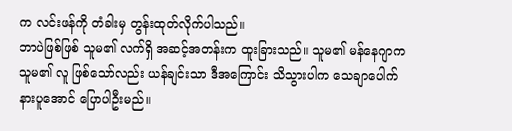က လင်းဖန်ကို တံခါးမှ တွန်းထုတ်လိုက်ပါသည်။
ဘာပဲဖြစ်ဖြစ် သူမ၏ လက်ရှိ အဆင့်အတန်းက ထူးခြားသည်။ သူမ၏ မန်နေဂျာက သူမ၏ လူ ဖြစ်သော်လည်း ယန်ချင်းသာ ဒီအကြောင်း သိသွားပါက သေချာပေါက် နားပူအောင် ပြောပါဦးမည်။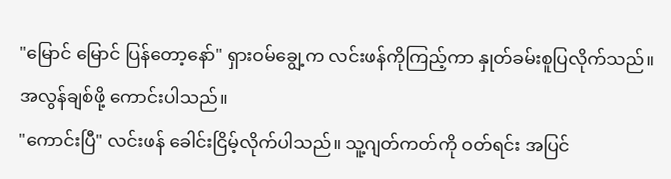"မြောင် မြောင် ပြန်တော့နော်" ရှားဝမ်ချွေ့က လင်းဖန်ကိုကြည့်ကာ နှုတ်ခမ်းစူပြလိုက်သည်။ အလွန်ချစ်ဖို့ ကောင်းပါသည်။
"ကောင်းပြီ" လင်းဖန် ခေါင်းငြိမ့်လိုက်ပါသည်။ သူ့ဂျတ်ကတ်ကို ဝတ်ရင်း အပြင်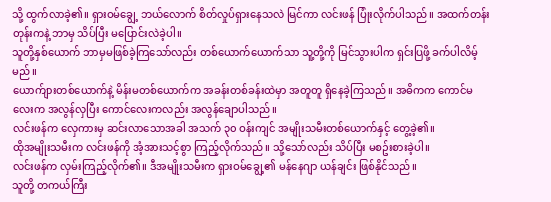သို့ ထွက်လာခဲ့၏။ ရှားဝမ်ချွေ့ ဘယ်လောက် စိတ်လှုပ်ရှားနေသလဲ မြင်ကာ လင်းဖန် ပြုံးလိုက်ပါသည်။ အထက်တန်းတုန်းကနဲ့ ဘာမှ သိပ်ပြီး မပြောင်းလဲခဲ့ပါ။
သူတို့နှစ်ယောက် ဘာမှမဖြစ်ခဲ့ကြသော်လည်း တစ်ယောက်ယောက်သာ သူ့တို့ကို မြင်သွားပါက ရှင်းပြဖို့ ခက်ပါလိမ့်မည်။
ယောက်ျားတစ်ယောက်နဲ့ မိန်းမတစ်ယောက်က အခန်းတစ်ခန်းထဲမှာ အတူတူ ရှိနေခဲ့ကြသည်။ အဓိကက ကောင်မလေးက အလွန်လှပြီး ကောင်လေးကလည်း အလွန်ချောပါသည်။
လင်းဖန်က လှေကားမှ ဆင်းလာသောအခါ အသက် ၃၀ ဝန်းကျင် အမျိုးသမီးတစ်ယောက်နှင့် တွေ့ခဲ့၏။
ထိုအမျိုးသမီးက လင်းဖန်ကို အံ့အားသင့်စွာ ကြည့်လိုက်သည်။ သို့သော်လည်း သိပ်ပြီး မစဥ်းစားခဲ့ပါ။
လင်းဖန်က လှမ်းကြည့်လိုက်၏။ ဒီအမျိုးသမီးက ရှားဝမ်ချွေ့၏ မန်နေဂျာ ယန်ချင်း ဖြစ်နိုင်သည်။
သူတို့ တကယ်ကြီး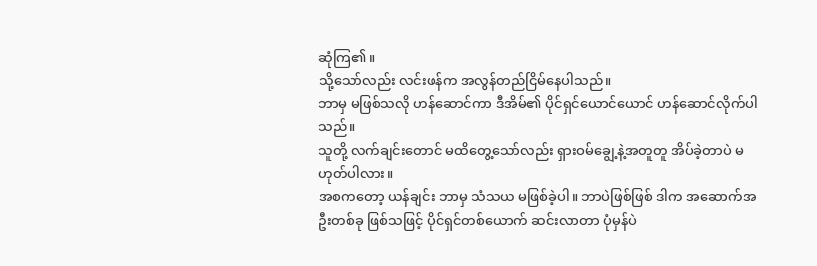ဆုံကြ၏။
သို့သော်လည်း လင်းဖန်က အလွန်တည်ငြိမ်နေပါသည်။
ဘာမှ မဖြစ်သလို ဟန်ဆောင်ကာ ဒီအိမ်၏ ပိုင်ရှင်ယောင်ယောင် ဟန်ဆောင်လိုက်ပါသည်။
သူတို့ လက်ချင်းတောင် မထိတွေ့သော်လည်း ရှားဝမ်ချွေ့နဲ့အတူတူ အိပ်ခဲ့တာပဲ မဟုတ်ပါလား။
အစကတော့ ယန်ချင်း ဘာမှ သံသယ မဖြစ်ခဲ့ပါ။ ဘာပဲဖြစ်ဖြစ် ဒါက အဆောက်အဦးတစ်ခု ဖြစ်သဖြင့် ပိုင်ရှင်တစ်ယောက် ဆင်းလာတာ ပုံမှန်ပဲ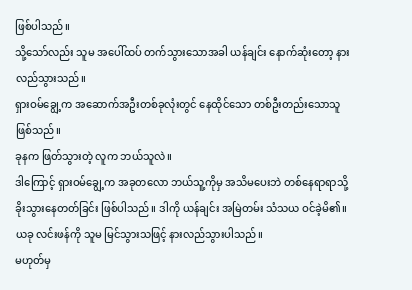ဖြစ်ပါသည်။
သို့သော်လည်း သူမ အပေါ်ထပ် တက်သွားသောအခါ ယန်ချင်း နောက်ဆုံးတော့ နားလည်သွားသည်။
ရှားဝမ်ချွေ့က အဆောက်အဦးတစ်ခုလုံးတွင် နေထိုင်သော တစ်ဦးတည်းသောသူ ဖြစ်သည်။
ခုနက ဖြတ်သွားတဲ့ လူက ဘယ်သူလဲ။
ဒါကြောင့် ရှားဝမ်ချွေ့က အခုတလော ဘယ်သူ့ကိုမှ အသိမပေးဘဲ တစ်နေရာရာသို့ ခိုးသွားနေတတ်ခြင်း ဖြစ်ပါသည်။ ဒါကို ယန်ချင်း အမြဲတမ်း သံသယ ဝင်ခဲ့မိ၏။
ယခု လင်းဖန်ကို သူမ မြင်သွားသဖြင့် နားလည်သွားပါသည်။
မဟုတ်မှ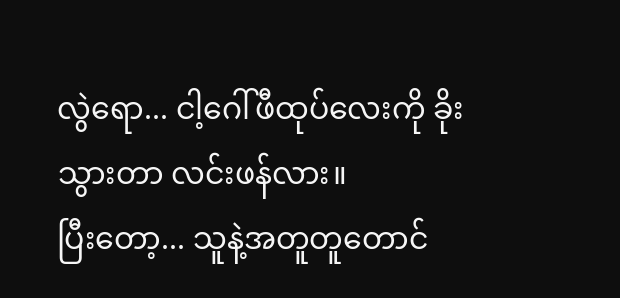လွဲရော... ငါ့ဂေါ်ဖီထုပ်လေးကို ခိုးသွားတာ လင်းဖန်လား။
ပြီးတော့... သူနဲ့အတူတူတောင်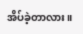အိပ်ခဲ့တာလား။